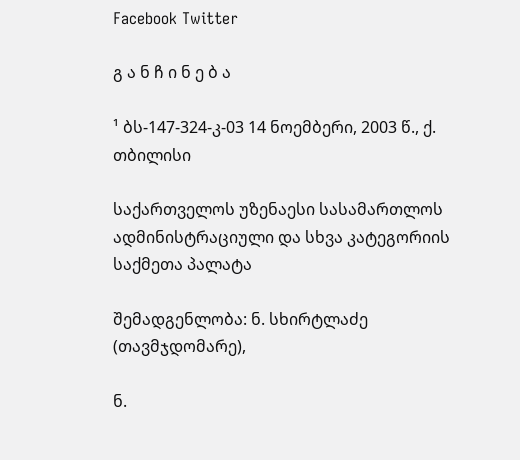Facebook Twitter

გ ა ნ ჩ ი ნ ე ბ ა

¹ ბს-147-324-კ-03 14 ნოემბერი, 2003 წ., ქ. თბილისი

საქართველოს უზენაესი სასამართლოს ადმინისტრაციული და სხვა კატეგორიის საქმეთა პალატა

შემადგენლობა: ნ. სხირტლაძე (თავმჯდომარე),

ნ.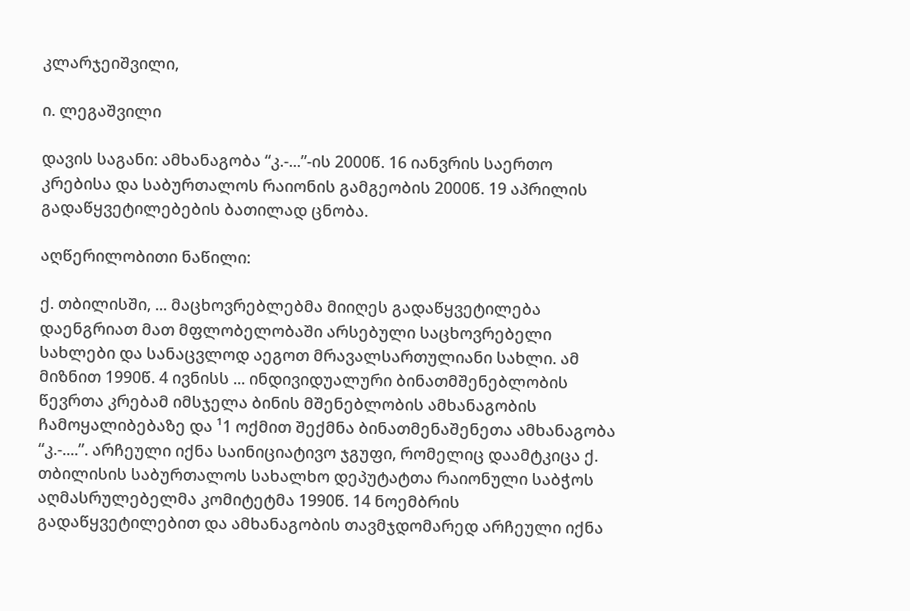კლარჯეიშვილი,

ი. ლეგაშვილი

დავის საგანი: ამხანაგობა “კ.-...”-ის 2000წ. 16 იანვრის საერთო კრებისა და საბურთალოს რაიონის გამგეობის 2000წ. 19 აპრილის გადაწყვეტილებების ბათილად ცნობა.

აღწერილობითი ნაწილი:

ქ. თბილისში, ... მაცხოვრებლებმა მიიღეს გადაწყვეტილება დაენგრიათ მათ მფლობელობაში არსებული საცხოვრებელი სახლები და სანაცვლოდ აეგოთ მრავალსართულიანი სახლი. ამ მიზნით 1990წ. 4 ივნისს ... ინდივიდუალური ბინათმშენებლობის წევრთა კრებამ იმსჯელა ბინის მშენებლობის ამხანაგობის ჩამოყალიბებაზე და ¹1 ოქმით შექმნა ბინათმენაშენეთა ამხანაგობა “კ.-....”. არჩეული იქნა საინიციატივო ჯგუფი, რომელიც დაამტკიცა ქ. თბილისის საბურთალოს სახალხო დეპუტატთა რაიონული საბჭოს აღმასრულებელმა კომიტეტმა 1990წ. 14 ნოემბრის გადაწყვეტილებით და ამხანაგობის თავმჯდომარედ არჩეული იქნა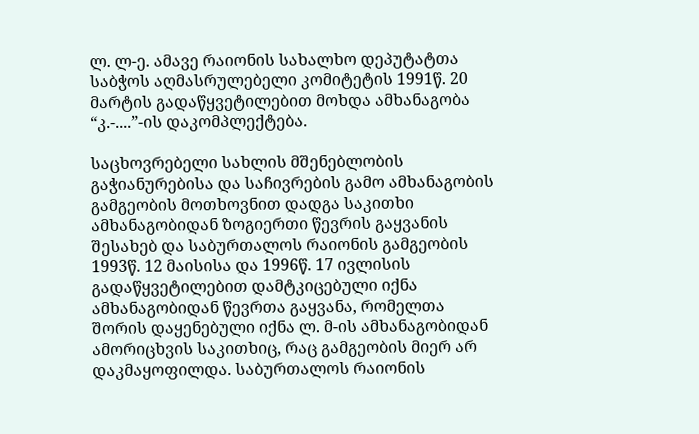ლ. ლ-ე. ამავე რაიონის სახალხო დეპუტატთა საბჭოს აღმასრულებელი კომიტეტის 1991წ. 20 მარტის გადაწყვეტილებით მოხდა ამხანაგობა “კ.-....”-ის დაკომპლექტება.

საცხოვრებელი სახლის მშენებლობის გაჭიანურებისა და საჩივრების გამო ამხანაგობის გამგეობის მოთხოვნით დადგა საკითხი ამხანაგობიდან ზოგიერთი წევრის გაყვანის შესახებ და საბურთალოს რაიონის გამგეობის 1993წ. 12 მაისისა და 1996წ. 17 ივლისის გადაწყვეტილებით დამტკიცებული იქნა ამხანაგობიდან წევრთა გაყვანა, რომელთა შორის დაყენებული იქნა ლ. მ-ის ამხანაგობიდან ამორიცხვის საკითხიც, რაც გამგეობის მიერ არ დაკმაყოფილდა. საბურთალოს რაიონის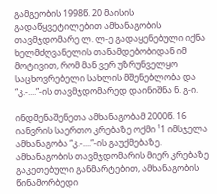გამგეობის 1998წ. 20 მაისის გადაწყვეტილებით ამხანაგობის თავმჯდომარე ლ. ლ-ე გადაყენებული იქნა ხელმძღვანელის თანამდებობიდან იმ მოტივით, რომ მან ვერ უზრუნველყო საცხოვრებელი სახლის მშენებლობა და “კ.-....”-ის თავმჯდომარედ დაინიშნა ნ. გ-ი.

ინდმენაშენეთა ამხანაგობამ 2000წ. 16 იანვრის საერთო კრებაზე ოქმი ¹1 იმსჯელა ამხანაგობა “კ.-....”-ის გაუქმებაზე. ამხანაგობის თავმჯდომარის მიერ კრებაზე გაკეთებული განმარტებით, ამხანაგობის წინამორბედი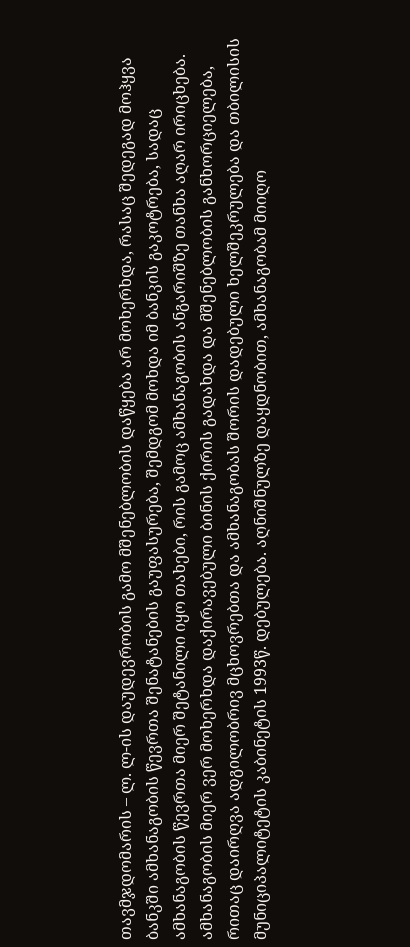თავმჯდომარის – ლ. ლ-ის დაუდევრობის გამო მშენებლობის დაწყება არ მოხერხდა, რასაც შედეგად მოჰყვა ბანკში ამხანაგობის წევრთა შენატანების გაუფასურება, შემდგომ მოხდა იმ ბანკის გაკოტრება, სადაც ამხანაგობის წევრთა მიერ შეტანილი იყო თახები, რის გამოც ამხანაგობის ანგარიშზე თანხა აღარ ირიცხება. ამხანაგობის მიერ ვერ მოხერხდა დაქირავებული ბინის ქირის გადახდა და მშენებლობის განხორციელება, რითაც დაირღვა ადგილობრივ მცხოვრებთა და ამხანაგობას შორის დადებული ხელშეკრულება და თბილისის მუნიციპალიტეტის კაბინეტის 1993წ. დებულება. აღნიშნულზე დაყდნობით, ამხანაგობამ მიიღო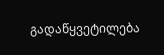გადაწყვეტილება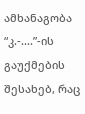ამხანაგობა “კ.-....”-ის გაუქმების შესახებ, რაც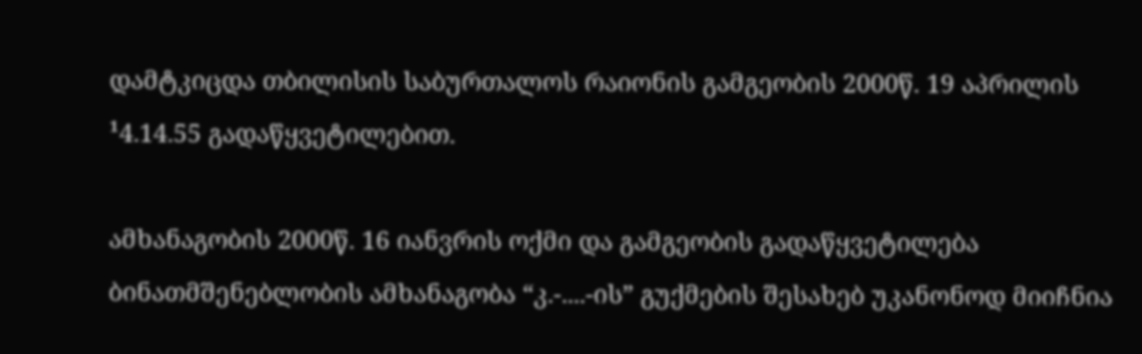დამტკიცდა თბილისის საბურთალოს რაიონის გამგეობის 2000წ. 19 აპრილის ¹4.14.55 გადაწყვეტილებით.

ამხანაგობის 2000წ. 16 იანვრის ოქმი და გამგეობის გადაწყვეტილება ბინათმშენებლობის ამხანაგობა “კ.-....-ის” გუქმების შესახებ უკანონოდ მიიჩნია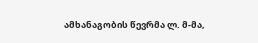ამხანაგობის წევრმა ლ. მ-მა,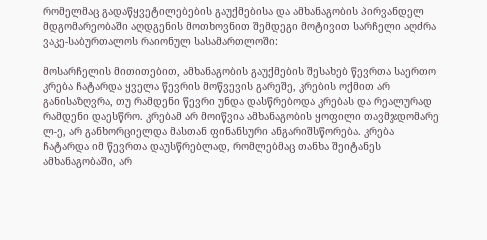რომელმაც გადაწყვეტილებების გაუქმებისა და ამხანაგობის პირვანდელ მდგომარეობაში აღდგენის მოთხოვნით შემდეგი მოტივით სარჩელი აღძრა ვაკე-საბურთალოს რაიონულ სასამართლოში:

მოსარჩელის მითითებით, ამხანაგობის გაუქმების შესახებ წევრთა საერთო კრება ჩატარდა ყველა წევრის მოწვევის გარეშე, კრების ოქმით არ განისაზღვრა, თუ რამდენი წევრი უნდა დასწრებოდა კრებას და რეალურად რამდენი დაესწრო. კრებამ არ მოიწვია ამხანაგობის ყოფილი თავმჯდომარე ლ-ე, არ განხორციელდა მასთან ფინანსური ანგარიშსწორება. კრება ჩატარდა იმ წევრთა დაუსწრებლად, რომლებმაც თანხა შეიტანეს ამხანაგობაში, არ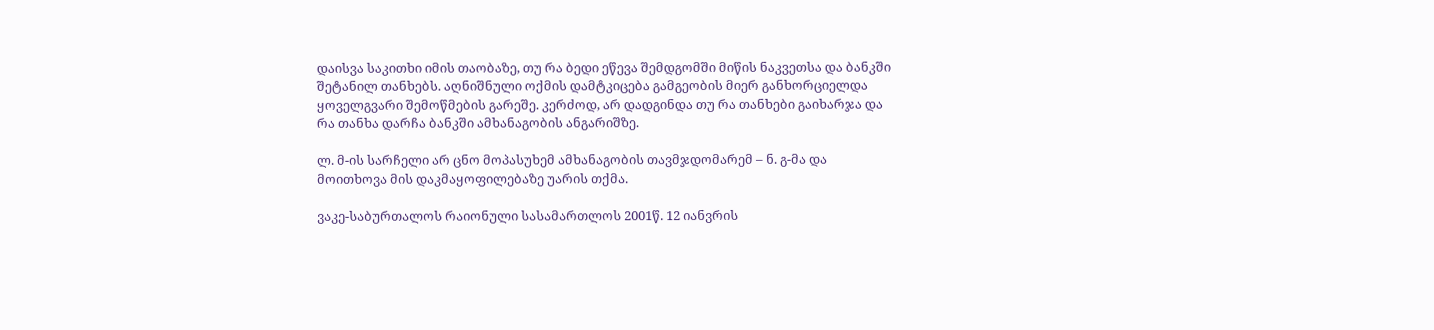დაისვა საკითხი იმის თაობაზე, თუ რა ბედი ეწევა შემდგომში მიწის ნაკვეთსა და ბანკში შეტანილ თანხებს. აღნიშნული ოქმის დამტკიცება გამგეობის მიერ განხორციელდა ყოველგვარი შემოწმების გარეშე. კერძოდ, არ დადგინდა თუ რა თანხები გაიხარჯა და რა თანხა დარჩა ბანკში ამხანაგობის ანგარიშზე.

ლ. მ-ის სარჩელი არ ცნო მოპასუხემ ამხანაგობის თავმჯდომარემ – ნ. გ-მა და მოითხოვა მის დაკმაყოფილებაზე უარის თქმა.

ვაკე-საბურთალოს რაიონული სასამართლოს 2001წ. 12 იანვრის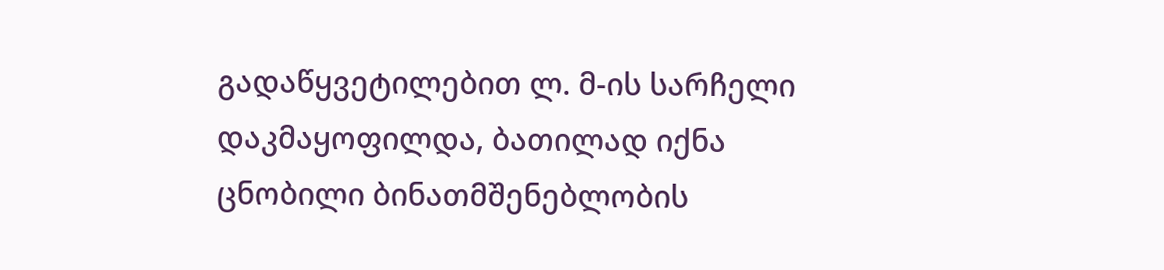გადაწყვეტილებით ლ. მ-ის სარჩელი დაკმაყოფილდა, ბათილად იქნა ცნობილი ბინათმშენებლობის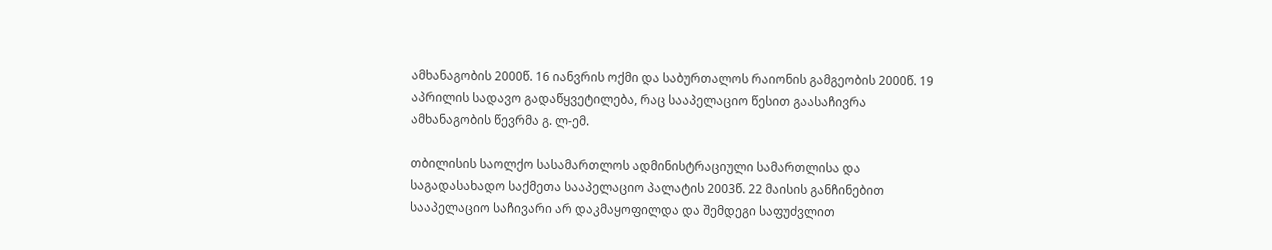ამხანაგობის 2000წ. 16 იანვრის ოქმი და საბურთალოს რაიონის გამგეობის 2000წ. 19 აპრილის სადავო გადაწყვეტილება, რაც სააპელაციო წესით გაასაჩივრა ამხანაგობის წევრმა გ. ლ-ემ.

თბილისის საოლქო სასამართლოს ადმინისტრაციული სამართლისა და საგადასახადო საქმეთა სააპელაციო პალატის 2003წ. 22 მაისის განჩინებით სააპელაციო საჩივარი არ დაკმაყოფილდა და შემდეგი საფუძვლით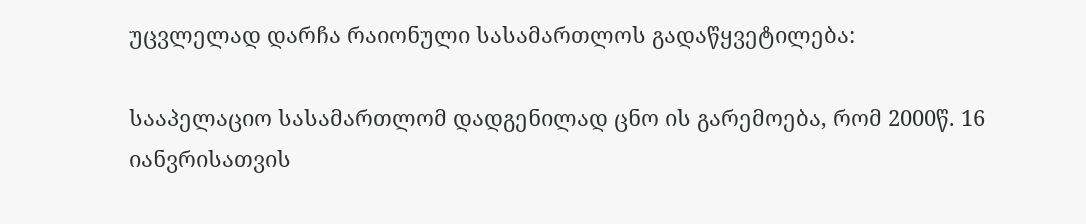უცვლელად დარჩა რაიონული სასამართლოს გადაწყვეტილება:

სააპელაციო სასამართლომ დადგენილად ცნო ის გარემოება, რომ 2000წ. 16 იანვრისათვის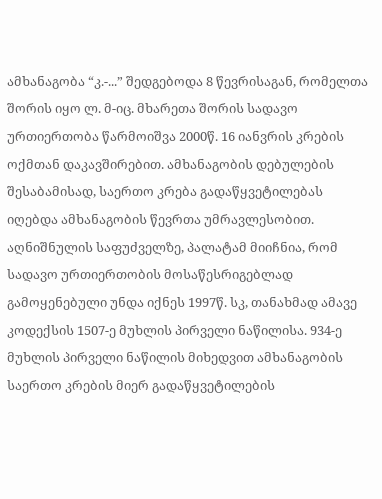ამხანაგობა “კ.-...” შედგებოდა 8 წევრისაგან, რომელთა შორის იყო ლ. მ-იც. მხარეთა შორის სადავო ურთიერთობა წარმოიშვა 2000წ. 16 იანვრის კრების ოქმთან დაკავშირებით. ამხანაგობის დებულების შესაბამისად, საერთო კრება გადაწყვეტილებას იღებდა ამხანაგობის წევრთა უმრავლესობით. აღნიშნულის საფუძველზე, პალატამ მიიჩნია, რომ სადავო ურთიერთობის მოსაწესრიგებლად გამოყენებული უნდა იქნეს 1997წ. სკ, თანახმად ამავე კოდექსის 1507-ე მუხლის პირველი ნაწილისა. 934-ე მუხლის პირველი ნაწილის მიხედვით ამხანაგობის საერთო კრების მიერ გადაწყვეტილების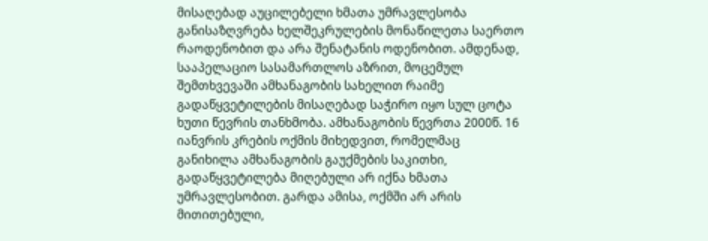მისაღებად აუცილებელი ხმათა უმრავლესობა განისაზღვრება ხელშეკრულების მონაწილეთა საერთო რაოდენობით და არა შენატანის ოდენობით. ამდენად, სააპელაციო სასამართლოს აზრით, მოცემულ შემთხვევაში ამხანაგობის სახელით რაიმე გადაწყვეტილების მისაღებად საჭირო იყო სულ ცოტა ხუთი წევრის თანხმობა. ამხანაგობის წევრთა 2000წ. 16 იანვრის კრების ოქმის მიხედვით, რომელმაც განიხილა ამხანაგობის გაუქმების საკითხი, გადაწყვეტილება მიღებული არ იქნა ხმათა უმრავლესობით. გარდა ამისა, ოქმში არ არის მითითებული,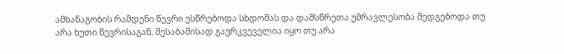ამხანაგობის რამდენი წევრი ესწრებოდა სხდომას და დამსწრეთა უმრავლესობა შედგებოდა თუ არა ხუთი წევრისაგან, შესაბამისად გაურკვეველია იყო თუ არა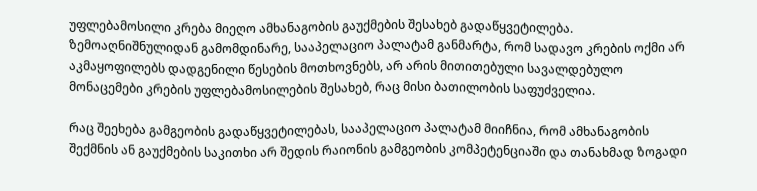უფლებამოსილი კრება მიეღო ამხანაგობის გაუქმების შესახებ გადაწყვეტილება. ზემოაღნიშნულიდან გამომდინარე, სააპელაციო პალატამ განმარტა, რომ სადავო კრების ოქმი არ აკმაყოფილებს დადგენილი წესების მოთხოვნებს, არ არის მითითებული სავალდებულო მონაცემები კრების უფლებამოსილების შესახებ, რაც მისი ბათილობის საფუძველია.

რაც შეეხება გამგეობის გადაწყვეტილებას, სააპელაციო პალატამ მიიჩნია, რომ ამხანაგობის შექმნის ან გაუქმების საკითხი არ შედის რაიონის გამგეობის კომპეტენციაში და თანახმად ზოგადი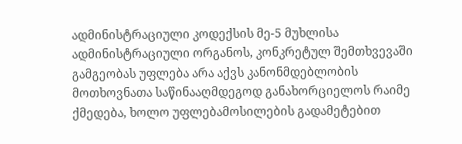ადმინისტრაციული კოდექსის მე-5 მუხლისა ადმინისტრაციული ორგანოს, კონკრეტულ შემთხვევაში გამგეობას უფლება არა აქვს კანონმდებლობის მოთხოვნათა საწინააღმდეგოდ განახორციელოს რაიმე ქმედება, ხოლო უფლებამოსილების გადამეტებით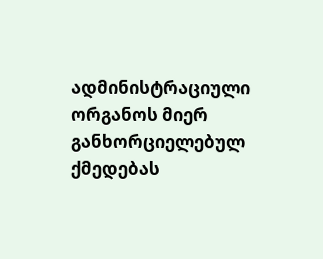ადმინისტრაციული ორგანოს მიერ განხორციელებულ ქმედებას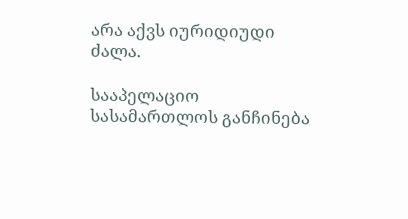არა აქვს იურიდიუდი ძალა.

სააპელაციო სასამართლოს განჩინება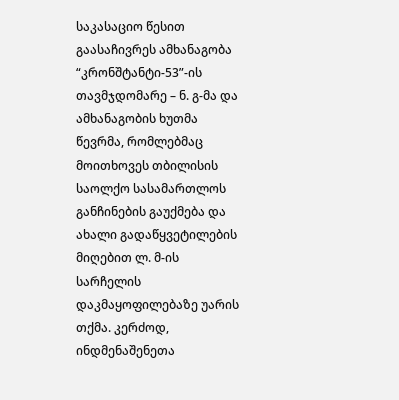საკასაციო წესით გაასაჩივრეს ამხანაგობა “კრონშტანტი-53”-ის თავმჯდომარე – ნ. გ-მა და ამხანაგობის ხუთმა წევრმა, რომლებმაც მოითხოვეს თბილისის საოლქო სასამართლოს განჩინების გაუქმება და ახალი გადაწყვეტილების მიღებით ლ. მ-ის სარჩელის დაკმაყოფილებაზე უარის თქმა. კერძოდ, ინდმენაშენეთა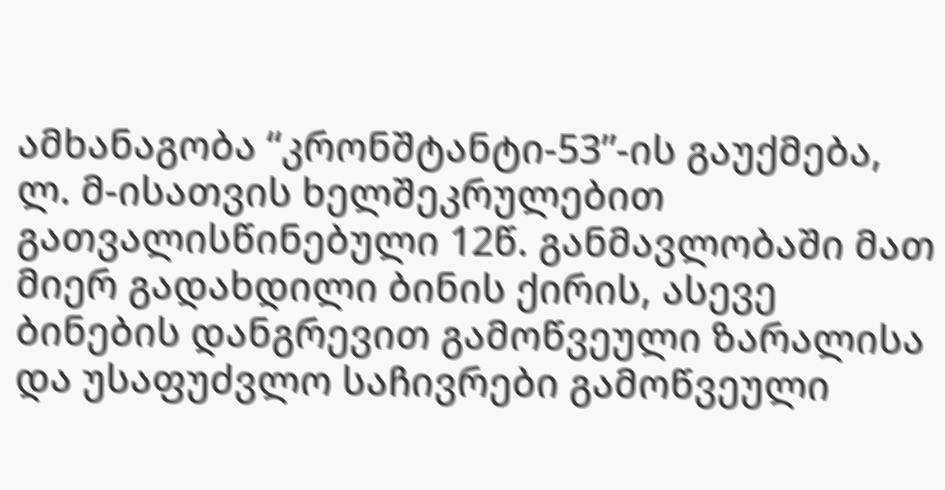ამხანაგობა “კრონშტანტი-53”-ის გაუქმება, ლ. მ-ისათვის ხელშეკრულებით გათვალისწინებული 12წ. განმავლობაში მათ მიერ გადახდილი ბინის ქირის, ასევე ბინების დანგრევით გამოწვეული ზარალისა და უსაფუძვლო საჩივრები გამოწვეული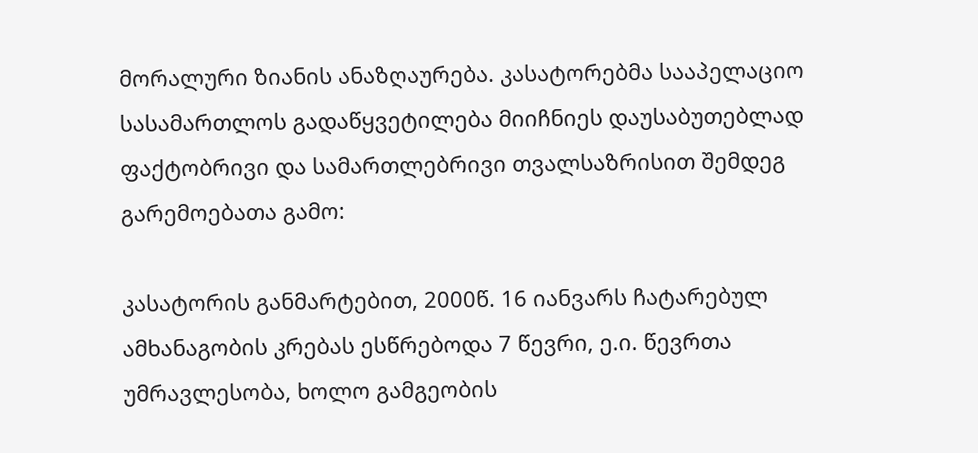მორალური ზიანის ანაზღაურება. კასატორებმა სააპელაციო სასამართლოს გადაწყვეტილება მიიჩნიეს დაუსაბუთებლად ფაქტობრივი და სამართლებრივი თვალსაზრისით შემდეგ გარემოებათა გამო:

კასატორის განმარტებით, 2000წ. 16 იანვარს ჩატარებულ ამხანაგობის კრებას ესწრებოდა 7 წევრი, ე.ი. წევრთა უმრავლესობა, ხოლო გამგეობის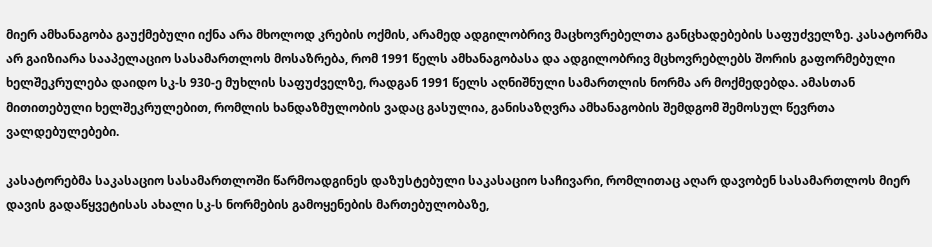მიერ ამხანაგობა გაუქმებული იქნა არა მხოლოდ კრების ოქმის, არამედ ადგილობრივ მაცხოვრებელთა განცხადებების საფუძველზე. კასატორმა არ გაიზიარა სააპელაციო სასამართლოს მოსაზრება, რომ 1991 წელს ამხანაგობასა და ადგილობრივ მცხოვრებლებს შორის გაფორმებული ხელშეკრულება დაიდო სკ-ს 930-ე მუხლის საფუძველზე, რადგან 1991 წელს აღნიშნული სამართლის ნორმა არ მოქმედებდა. ამასთან მითითებული ხელშეკრულებით, რომლის ხანდაზმულობის ვადაც გასულია, განისაზღვრა ამხანაგობის შემდგომ შემოსულ წევრთა ვალდებულებები.

კასატორებმა საკასაციო სასამართლოში წარმოადგინეს დაზუსტებული საკასაციო საჩივარი, რომლითაც აღარ დავობენ სასამართლოს მიერ დავის გადაწყვეტისას ახალი სკ-ს ნორმების გამოყენების მართებულობაზე,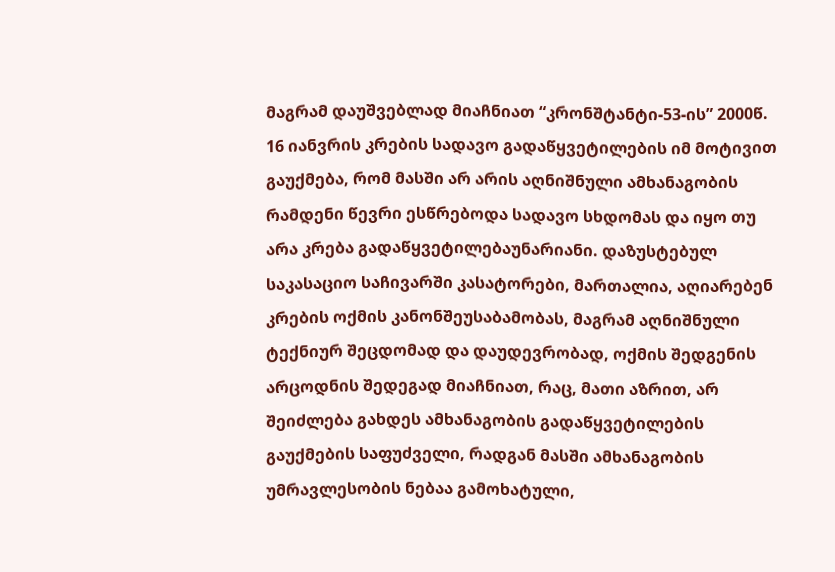მაგრამ დაუშვებლად მიაჩნიათ “კრონშტანტი-53-ის” 2000წ. 16 იანვრის კრების სადავო გადაწყვეტილების იმ მოტივით გაუქმება, რომ მასში არ არის აღნიშნული ამხანაგობის რამდენი წევრი ესწრებოდა სადავო სხდომას და იყო თუ არა კრება გადაწყვეტილებაუნარიანი. დაზუსტებულ საკასაციო საჩივარში კასატორები, მართალია, აღიარებენ კრების ოქმის კანონშეუსაბამობას, მაგრამ აღნიშნული ტექნიურ შეცდომად და დაუდევრობად, ოქმის შედგენის არცოდნის შედეგად მიაჩნიათ, რაც, მათი აზრით, არ შეიძლება გახდეს ამხანაგობის გადაწყვეტილების გაუქმების საფუძველი, რადგან მასში ამხანაგობის უმრავლესობის ნებაა გამოხატული,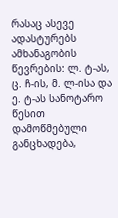რასაც ასევე ადასტურებს ამხანაგობის წევრების: ლ. ტ-ას, ც. ჩ-ის, მ. ლ-ისა და ე. ტ-ას სანოტარო წესით დამოწმებული განცხადება,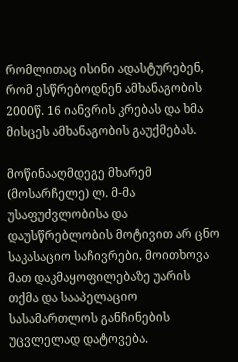რომლითაც ისინი ადასტურებენ, რომ ესწრებოდნენ ამხანაგობის 2000წ. 16 იანვრის კრებას და ხმა მისცეს ამხანაგობის გაუქმებას.

მოწინააღმდეგე მხარემ (მოსარჩელე) ლ. მ-მა უსაფუძვლობისა და დაუსწრებლობის მოტივით არ ცნო საკასაციო საჩივრები, მოითხოვა მათ დაკმაყოფილებაზე უარის თქმა და სააპელაციო სასამართლოს განჩინების უცვლელად დატოვება.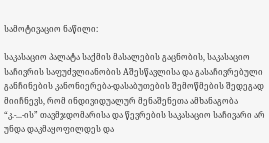სამოტივაციო ნაწილი:

საკასაციო პალატა საქმის მასალების გაცნობის, საკასაციო საჩივრის საფუძვლიანობის Aშესწავლისა და გასაჩივრებული განჩინების კანონიერება-დასაბუთების შემოწმების შედეგად მიიჩნევს, რომ ინდივიდუალურ მენაშენეთა ამხანაგობა “კ.-...-ის” თავმჯდომარისა და წევრების საკასაციო საჩივარი არ უნდა დაკმაყოფილდეს და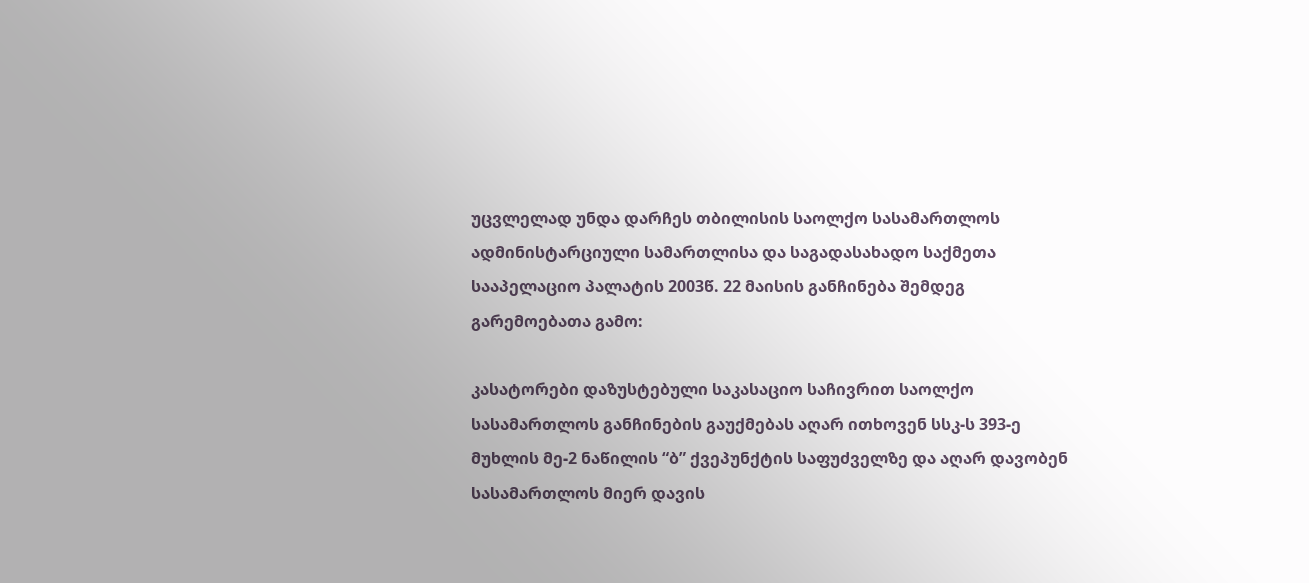უცვლელად უნდა დარჩეს თბილისის საოლქო სასამართლოს ადმინისტარციული სამართლისა და საგადასახადო საქმეთა სააპელაციო პალატის 2003წ. 22 მაისის განჩინება შემდეგ გარემოებათა გამო:

კასატორები დაზუსტებული საკასაციო საჩივრით საოლქო სასამართლოს განჩინების გაუქმებას აღარ ითხოვენ სსკ-ს 393-ე მუხლის მე-2 ნაწილის “ბ” ქვეპუნქტის საფუძველზე და აღარ დავობენ სასამართლოს მიერ დავის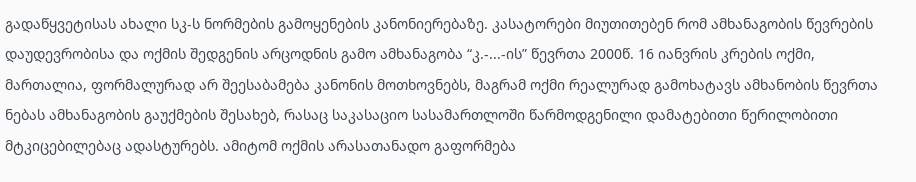გადაწყვეტისას ახალი სკ-ს ნორმების გამოყენების კანონიერებაზე. კასატორები მიუთითებენ რომ ამხანაგობის წევრების დაუდევრობისა და ოქმის შედგენის არცოდნის გამო ამხანაგობა “კ.-...-ის” წევრთა 2000წ. 16 იანვრის კრების ოქმი, მართალია, ფორმალურად არ შეესაბამება კანონის მოთხოვნებს, მაგრამ ოქმი რეალურად გამოხატავს ამხანობის წევრთა ნებას ამხანაგობის გაუქმების შესახებ, რასაც საკასაციო სასამართლოში წარმოდგენილი დამატებითი წერილობითი მტკიცებილებაც ადასტურებს. ამიტომ ოქმის არასათანადო გაფორმება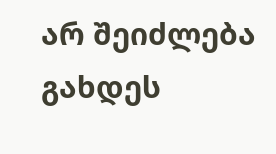არ შეიძლება გახდეს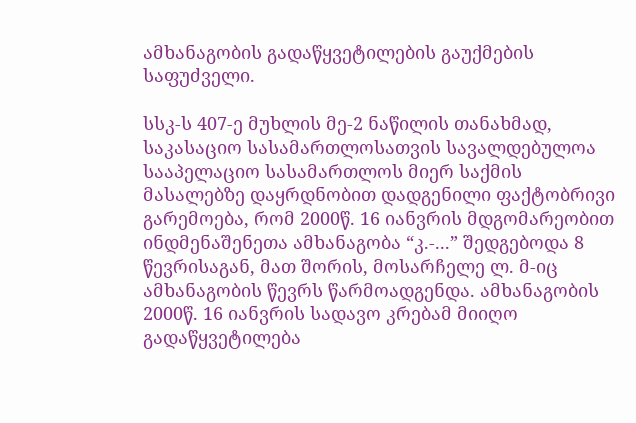ამხანაგობის გადაწყვეტილების გაუქმების საფუძველი.

სსკ-ს 407-ე მუხლის მე-2 ნაწილის თანახმად, საკასაციო სასამართლოსათვის სავალდებულოა სააპელაციო სასამართლოს მიერ საქმის მასალებზე დაყრდნობით დადგენილი ფაქტობრივი გარემოება, რომ 2000წ. 16 იანვრის მდგომარეობით ინდმენაშენეთა ამხანაგობა “კ.-...” შედგებოდა 8 წევრისაგან, მათ შორის, მოსარჩელე ლ. მ-იც ამხანაგობის წევრს წარმოადგენდა. ამხანაგობის 2000წ. 16 იანვრის სადავო კრებამ მიიღო გადაწყვეტილება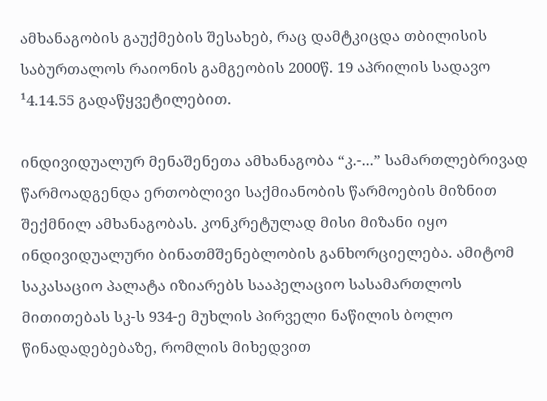ამხანაგობის გაუქმების შესახებ, რაც დამტკიცდა თბილისის საბურთალოს რაიონის გამგეობის 2000წ. 19 აპრილის სადავო ¹4.14.55 გადაწყვეტილებით.

ინდივიდუალურ მენაშენეთა ამხანაგობა “კ.-...” სამართლებრივად წარმოადგენდა ერთობლივი საქმიანობის წარმოების მიზნით შექმნილ ამხანაგობას. კონკრეტულად მისი მიზანი იყო ინდივიდუალური ბინათმშენებლობის განხორციელება. ამიტომ საკასაციო პალატა იზიარებს სააპელაციო სასამართლოს მითითებას სკ-ს 934-ე მუხლის პირველი ნაწილის ბოლო წინადადებებაზე, რომლის მიხედვით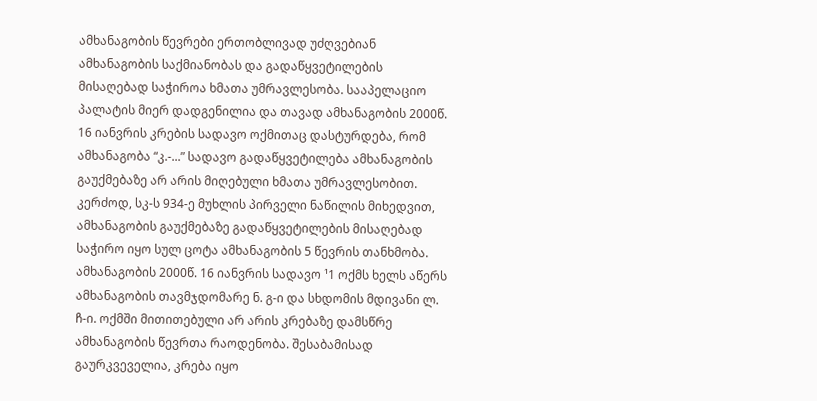ამხანაგობის წევრები ერთობლივად უძღვებიან ამხანაგობის საქმიანობას და გადაწყვეტილების მისაღებად საჭიროა ხმათა უმრავლესობა. სააპელაციო პალატის მიერ დადგენილია და თავად ამხანაგობის 2000წ. 16 იანვრის კრების სადავო ოქმითაც დასტურდება, რომ ამხანაგობა “კ.-...” სადავო გადაწყვეტილება ამხანაგობის გაუქმებაზე არ არის მიღებული ხმათა უმრავლესობით. კერძოდ, სკ-ს 934-ე მუხლის პირველი ნაწილის მიხედვით, ამხანაგობის გაუქმებაზე გადაწყვეტილების მისაღებად საჭირო იყო სულ ცოტა ამხანაგობის 5 წევრის თანხმობა. ამხანაგობის 2000წ. 16 იანვრის სადავო ¹1 ოქმს ხელს აწერს ამხანაგობის თავმჯდომარე ნ. გ-ი და სხდომის მდივანი ლ. ჩ-ი. ოქმში მითითებული არ არის კრებაზე დამსწრე ამხანაგობის წევრთა რაოდენობა. შესაბამისად გაურკვეველია, კრება იყო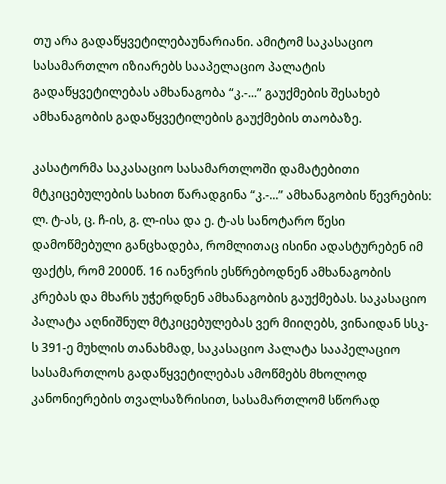თუ არა გადაწყვეტილებაუნარიანი. ამიტომ საკასაციო სასამართლო იზიარებს სააპელაციო პალატის გადაწყვეტილებას ამხანაგობა “კ.-...” გაუქმების შესახებ ამხანაგობის გადაწყვეტილების გაუქმების თაობაზე.

კასატორმა საკასაციო სასამართლოში დამატებითი მტკიცებულების სახით წარადგინა “კ.-...” ამხანაგობის წევრების: ლ. ტ-ას, ც. ჩ-ის, გ. ლ-ისა და ე. ტ-ას სანოტარო წესი დამოწმებული განცხადება, რომლითაც ისინი ადასტურებენ იმ ფაქტს, რომ 2000წ. 16 იანვრის ესწრებოდნენ ამხანაგობის კრებას და მხარს უჭერდნენ ამხანაგობის გაუქმებას. საკასაციო პალატა აღნიშნულ მტკიცებულებას ვერ მიიღებს, ვინაიდან სსკ-ს 391-ე მუხლის თანახმად, საკასაციო პალატა სააპელაციო სასამართლოს გადაწყვეტილებას ამოწმებს მხოლოდ კანონიერების თვალსაზრისით, სასამართლომ სწორად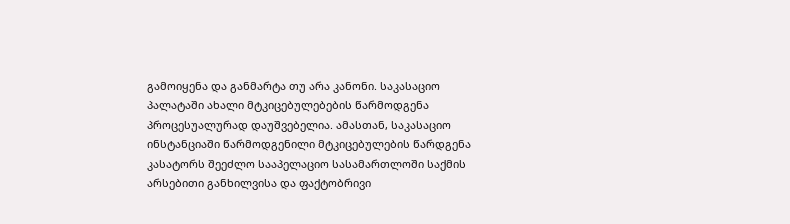გამოიყენა და განმარტა თუ არა კანონი. საკასაციო პალატაში ახალი მტკიცებულებების წარმოდგენა პროცესუალურად დაუშვებელია. ამასთან, საკასაციო ინსტანციაში წარმოდგენილი მტკიცებულების წარდგენა კასატორს შეეძლო სააპელაციო სასამართლოში საქმის არსებითი განხილვისა და ფაქტობრივი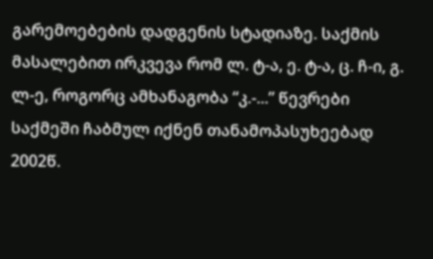გარემოებების დადგენის სტადიაზე. საქმის მასალებით ირკვევა რომ ლ. ტ-ა, ე. ტ-ა, ც. ჩ-ი, გ. ლ-ე, როგორც ამხანაგობა “კ.-...” წევრები საქმეში ჩაბმულ იქნენ თანამოპასუხეებად 2002წ.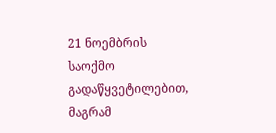21 ნოემბრის საოქმო გადაწყვეტილებით, მაგრამ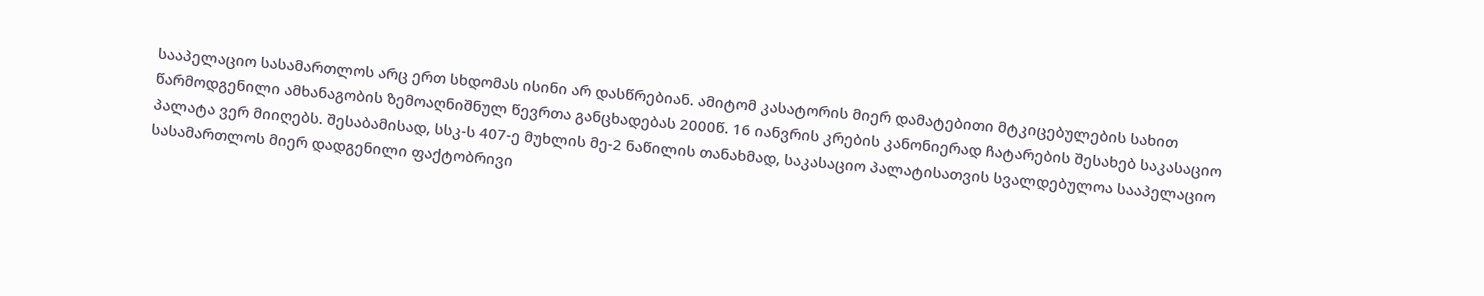სააპელაციო სასამართლოს არც ერთ სხდომას ისინი არ დასწრებიან. ამიტომ კასატორის მიერ დამატებითი მტკიცებულების სახით წარმოდგენილი ამხანაგობის ზემოაღნიშნულ წევრთა განცხადებას 2000წ. 16 იანვრის კრების კანონიერად ჩატარების შესახებ საკასაციო პალატა ვერ მიიღებს. შესაბამისად, სსკ-ს 407-ე მუხლის მე-2 ნაწილის თანახმად, საკასაციო პალატისათვის სვალდებულოა სააპელაციო სასამართლოს მიერ დადგენილი ფაქტობრივი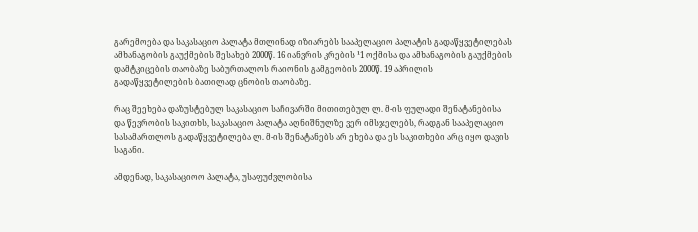გარემოება და საკასაციო პალატა მთლინად იზიარებს სააპელაციო პალატის გადაწყვეტილებას ამხანაგობის გაუქმების შესახებ 2000წ. 16 იანვრის კრების ¹1 ოქმისა და ამხანაგობის გაუქმების დამტკიცების თაობაზე საბურთალოს რაიონის გამგეობის 2000წ. 19 აპრილის გადაწყვეტილების ბათილად ცნობის თაობაზე.

რაც შეეხება დაზუსტებულ საკასაციო საჩივარში მითითებულ ლ. მ-ის ფულადი შენატანებისა და წევრობის საკითხს, საკასაციო პალატა აღნიშნულზე ვერ იმსჯელებს, რადგან სააპელაციო სასამართლოს გადაწყვეტილება ლ. მ-ის შენატანებს არ ეხება და ეს საკითხები არც იყო დავის საგანი.

ამდენად, საკასაციოო პალატა, უსაფუძვლობისა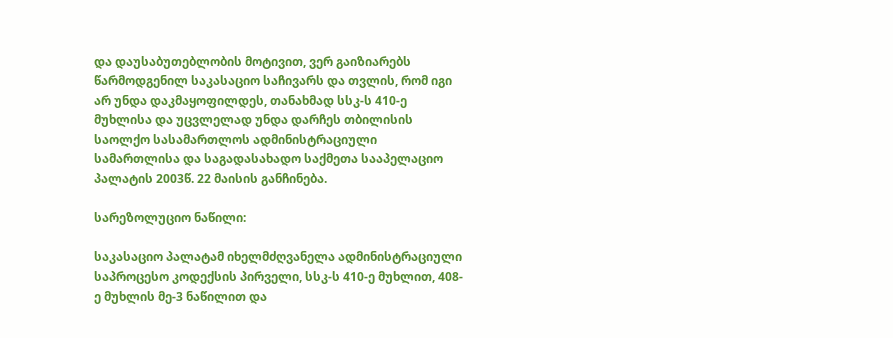და დაუსაბუთებლობის მოტივით, ვერ გაიზიარებს წარმოდგენილ საკასაციო საჩივარს და თვლის, რომ იგი არ უნდა დაკმაყოფილდეს, თანახმად სსკ-ს 410-ე მუხლისა და უცვლელად უნდა დარჩეს თბილისის საოლქო სასამართლოს ადმინისტრაციული სამართლისა და საგადასახადო საქმეთა სააპელაციო პალატის 2003წ. 22 მაისის განჩინება.

სარეზოლუციო ნაწილი:

საკასაციო პალატამ იხელმძღვანელა ადმინისტრაციული საპროცესო კოდექსის პირველი, სსკ-ს 410-ე მუხლით, 408-ე მუხლის მე-3 ნაწილით და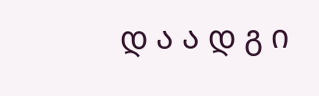დ ა ა დ გ ი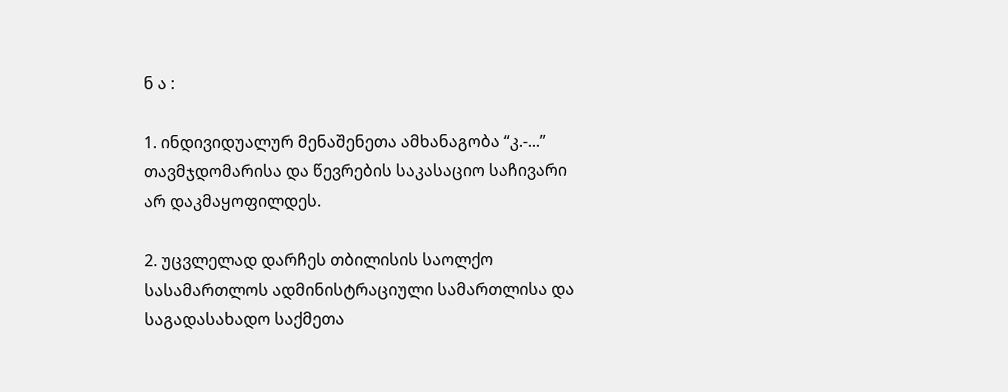ნ ა :

1. ინდივიდუალურ მენაშენეთა ამხანაგობა “კ.-...” თავმჯდომარისა და წევრების საკასაციო საჩივარი არ დაკმაყოფილდეს.

2. უცვლელად დარჩეს თბილისის საოლქო სასამართლოს ადმინისტრაციული სამართლისა და საგადასახადო საქმეთა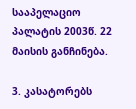სააპელაციო პალატის 2003წ. 22 მაისის განჩინება.

3. კასატორებს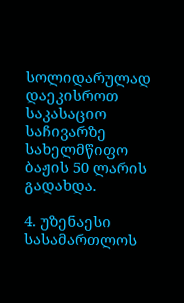სოლიდარულად დაეკისროთ საკასაციო საჩივარზე სახელმწიფო ბაჟის 50 ლარის გადახდა.

4. უზენაესი სასამართლოს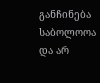განჩინება საბოლოოა და არ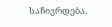საჩივრდება.